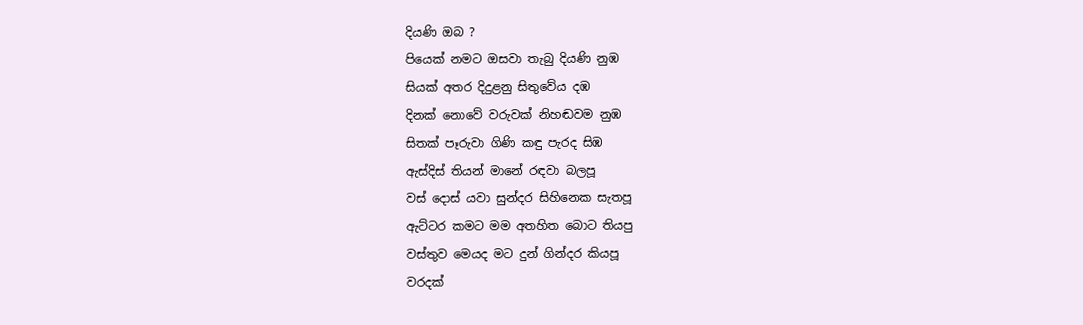දියණි ඔබ ?
පියෙක් නමට ඔසවා තැබු දියණි නුඹ
සියක් අතර දිදුළනු සිතුවේය දඹ
දිනක් නොවේ වරුවක් නිහඬවම නුඹ
සිතක් පෑරුවා ගිණි කඳු පැරද සිඹ
ඇස්දිස් තියන් මානේ රඳවා බලපූ
වස් දොස් යවා සුන්දර සිහිනෙක සැතපූ
ඇට්ටර කමට මම අතහිත බොට තියපු
වස්තුව මෙයද මට දුන් ගින්දර කියපූ
වරදක්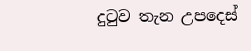දුටුව තැන උපදෙස්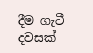දීම ගැටී
දවසක්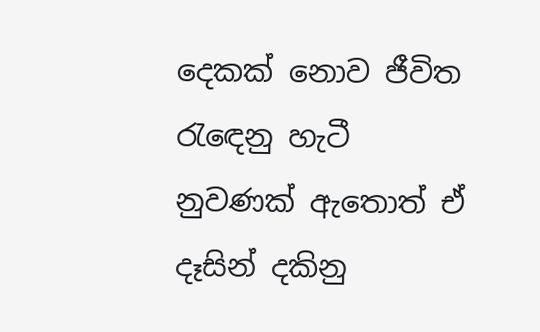දෙකක් නොව ජීවිත රැඳෙනු හැටී
නුවණක් ඇතොත් ඒ දෑසින් දකිනු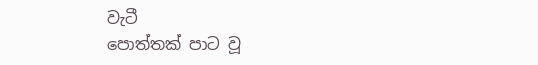වැටී
පොත්තක් පාට වූ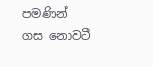පමණින් ගස නොවටී